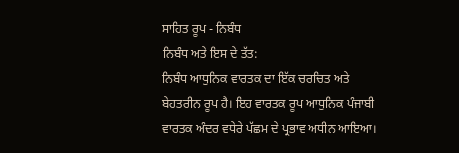ਸਾਹਿਤ ਰੂਪ - ਨਿਬੰਧ
ਨਿਬੰਧ ਅਤੇ ਇਸ ਦੇ ਤੱਤ:
ਨਿਬੰਧ ਆਧੁਨਿਕ ਵਾਰਤਕ ਦਾ ਇੱਕ ਚਰਚਿਤ ਅਤੇ ਬੇਹਤਰੀਨ ਰੂਪ ਹੈ। ਇਹ ਵਾਰਤਕ ਰੂਪ ਆਧੁਨਿਕ ਪੰਜਾਬੀ ਵਾਰਤਕ ਅੰਦਰ ਵਧੇਰੇ ਪੱਛਮ ਦੇ ਪ੍ਰਭਾਵ ਅਧੀਨ ਆਇਆ।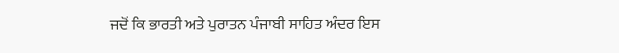ਜਦੋਂ ਕਿ ਭਾਰਤੀ ਅਤੇ ਪੁਰਾਤਨ ਪੰਜਾਬੀ ਸਾਹਿਤ ਅੰਦਰ ਇਸ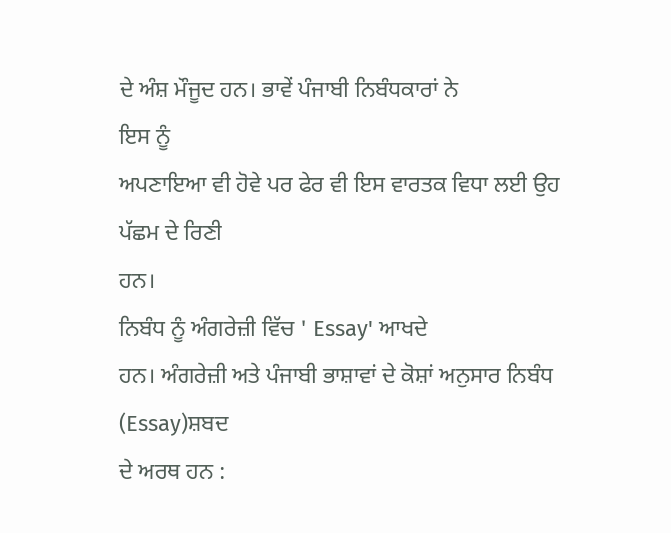ਦੇ ਅੰਸ਼ ਮੌਜੂਦ ਹਨ। ਭਾਵੇਂ ਪੰਜਾਬੀ ਨਿਬੰਧਕਾਰਾਂ ਨੇ
ਇਸ ਨੂੰ
ਅਪਣਾਇਆ ਵੀ ਹੋਵੇ ਪਰ ਫੇਰ ਵੀ ਇਸ ਵਾਰਤਕ ਵਿਧਾ ਲਈ ਉਹ ਪੱਛਮ ਦੇ ਰਿਣੀ
ਹਨ।
ਨਿਬੰਧ ਨੂੰ ਅੰਗਰੇਜ਼ੀ ਵਿੱਚ ' Essay' ਆਖਦੇ
ਹਨ। ਅੰਗਰੇਜ਼ੀ ਅਤੇ ਪੰਜਾਬੀ ਭਾਸ਼ਾਵਾਂ ਦੇ ਕੋਸ਼ਾਂ ਅਨੁਸਾਰ ਨਿਬੰਧ (Essay)ਸ਼ਬਦ
ਦੇ ਅਰਥ ਹਨ :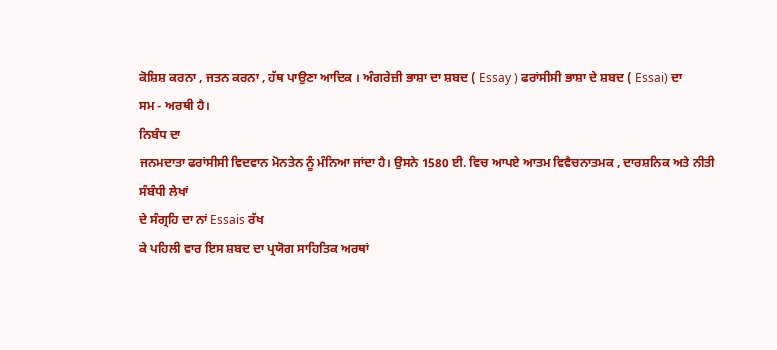ਕੋਸ਼ਿਸ਼ ਕਰਨਾ , ਜਤਨ ਕਰਨਾ , ਹੱਥ ਪਾਉਣਾ ਆਦਿਕ । ਅੰਗਰੇਜ਼ੀ ਭਾਸ਼ਾ ਦਾ ਸ਼ਬਦ ( Essay ) ਫਰਾਂਸੀਸੀ ਭਾਸ਼ਾ ਦੇ ਸ਼ਬਦ ( Essai) ਦਾ
ਸਮ - ਅਰਥੀ ਹੈ।
ਨਿਬੰਧ ਦਾ
ਜਨਮਦਾਤਾ ਫਰਾਂਸੀਸੀ ਵਿਦਵਾਨ ਮੋਨਤੇਨ ਨੂੰ ਮੰਨਿਆ ਜਾਂਦਾ ਹੈ। ਉਸਨੇ 1580 ਈ. ਵਿਚ ਆਪਏ ਆਤਮ ਵਿਵੈਚਨਾਤਮਕ , ਦਾਰਸ਼ਨਿਕ ਅਤੇ ਨੀਤੀ
ਸੰਬੰਧੀ ਲੇਖਾਂ
ਦੇ ਸੰਗ੍ਰਹਿ ਦਾ ਨਾਂ Essais ਰੱਖ
ਕੇ ਪਹਿਲੀ ਵਾਰ ਇਸ ਸ਼ਬਦ ਦਾ ਪ੍ਰਯੋਗ ਸਾਹਿਤਿਕ ਅਰਥਾਂ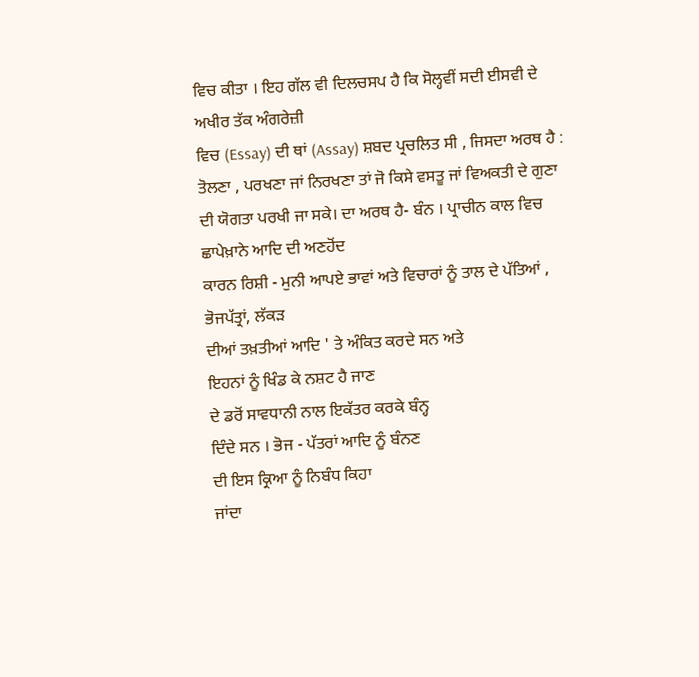ਵਿਚ ਕੀਤਾ । ਇਹ ਗੱਲ ਵੀ ਦਿਲਚਸਪ ਹੈ ਕਿ ਸੋਲ੍ਹਵੀਂ ਸਦੀ ਈਸਵੀ ਦੇ ਅਖੀਰ ਤੱਕ ਅੰਗਰੇਜ਼ੀ
ਵਿਚ (Essay) ਦੀ ਥਾਂ (Assay) ਸ਼ਬਦ ਪ੍ਰਚਲਿਤ ਸੀ , ਜਿਸਦਾ ਅਰਥ ਹੈ : ਤੋਲਣਾ , ਪਰਖਣਾ ਜਾਂ ਨਿਰਖਣਾ ਤਾਂ ਜੋ ਕਿਸੇ ਵਸਤੂ ਜਾਂ ਵਿਅਕਤੀ ਦੇ ਗੁਣਾ
ਦੀ ਯੋਗਤਾ ਪਰਖੀ ਜਾ ਸਕੇ। ਦਾ ਅਰਥ ਹੈ- ਬੰਨ । ਪ੍ਰਾਚੀਨ ਕਾਲ ਵਿਚ ਛਾਪੇਖ਼ਾਨੇ ਆਦਿ ਦੀ ਅਣਹੋਂਦ
ਕਾਰਨ ਰਿਸ਼ੀ - ਮੁਨੀ ਆਪਏ ਭਾਵਾਂ ਅਤੇ ਵਿਚਾਰਾਂ ਨੂੰ ਤਾਲ ਦੇ ਪੱਤਿਆਂ , ਭੋਜਪੱਤ੍ਰਾਂ, ਲੱਕੜ
ਦੀਆਂ ਤਖ਼ਤੀਆਂ ਆਦਿ ' ਤੇ ਅੰਕਿਤ ਕਰਦੇ ਸਨ ਅਤੇ
ਇਹਨਾਂ ਨੂੰ ਖਿੰਡ ਕੇ ਨਸ਼ਟ ਹੈ ਜਾਣ
ਦੇ ਡਰੋਂ ਸਾਵਧਾਨੀ ਨਾਲ ਇਕੱਤਰ ਕਰਕੇ ਬੰਨ੍ਹ
ਦਿੰਦੇ ਸਨ । ਭੋਜ - ਪੱਤਰਾਂ ਆਦਿ ਨੂੰ ਬੰਨਣ
ਦੀ ਇਸ ਕ੍ਰਿਆ ਨੂੰ ਨਿਬੰਧ ਕਿਹਾ
ਜਾਂਦਾ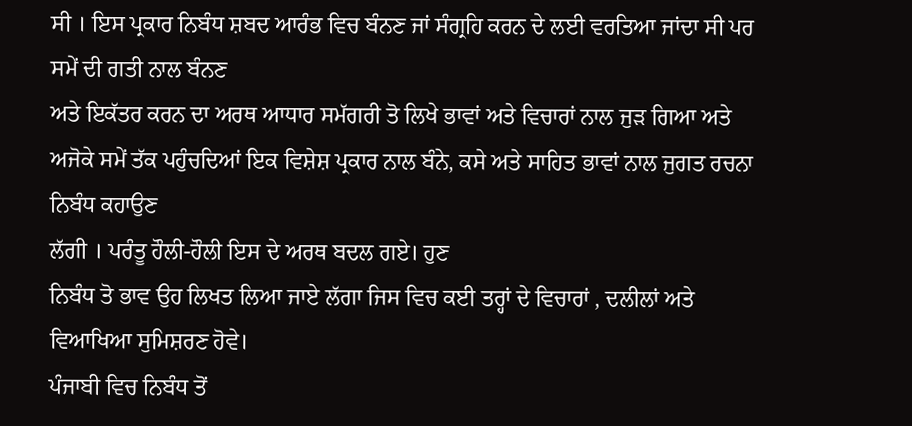ਸੀ । ਇਸ ਪ੍ਰਕਾਰ ਨਿਬੰਧ ਸ਼ਬਦ ਆਰੰਭ ਵਿਚ ਬੰਨਣ ਜਾਂ ਸੰਗ੍ਰਹਿ ਕਰਨ ਦੇ ਲਈ ਵਰਤਿਆ ਜਾਂਦਾ ਸੀ ਪਰ ਸਮੇਂ ਦੀ ਗਤੀ ਨਾਲ ਬੰਨਣ
ਅਤੇ ਇਕੱਤਰ ਕਰਨ ਦਾ ਅਰਥ ਆਧਾਰ ਸਮੱਗਰੀ ਤੋ ਲਿਖੇ ਭਾਵਾਂ ਅਤੇ ਵਿਚਾਰਾਂ ਨਾਲ ਜੁੜ ਗਿਆ ਅਤੇ ਅਜੋਕੇ ਸਮੇਂ ਤੱਕ ਪਹੁੰਚਦਿਆਂ ਇਕ ਵਿਸ਼ੇਸ਼ ਪ੍ਰਕਾਰ ਨਾਲ ਬੰਨੇ, ਕਸੇ ਅਤੇ ਸਾਹਿਤ ਭਾਵਾਂ ਨਾਲ ਜੁਗਤ ਰਚਨਾ ਨਿਬੰਧ ਕਹਾਉਣ
ਲੱਗੀ । ਪਰੰਤੂ ਹੌਲੀ-ਹੌਲੀ ਇਸ ਦੇ ਅਰਥ ਬਦਲ ਗਏ। ਹੁਣ
ਨਿਬੰਧ ਤੋ ਭਾਵ ਉਹ ਲਿਖਤ ਲਿਆ ਜਾਏ ਲੱਗਾ ਜਿਸ ਵਿਚ ਕਈ ਤਰ੍ਹਾਂ ਦੇ ਵਿਚਾਰਾਂ , ਦਲੀਲਾਂ ਅਤੇ ਵਿਆਖਿਆ ਸੁਮਿਸ਼ਰਣ ਹੋਵੇ।
ਪੰਜਾਬੀ ਵਿਚ ਨਿਬੰਧ ਤੋਂ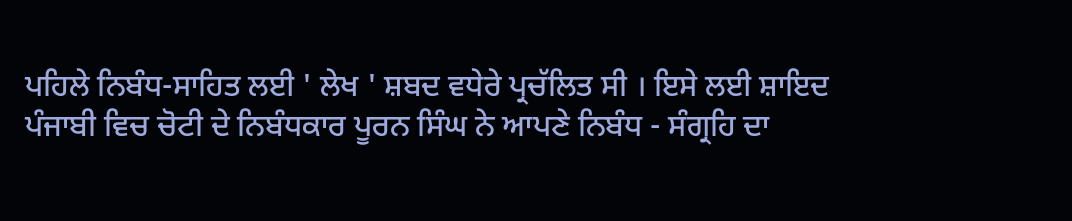ਪਹਿਲੇ ਨਿਬੰਧ-ਸਾਹਿਤ ਲਈ ' ਲੇਖ ' ਸ਼ਬਦ ਵਧੇਰੇ ਪ੍ਰਚੱਲਿਤ ਸੀ । ਇਸੇ ਲਈ ਸ਼ਾਇਦ
ਪੰਜਾਬੀ ਵਿਚ ਚੋਟੀ ਦੇ ਨਿਬੰਧਕਾਰ ਪੂਰਨ ਸਿੰਘ ਨੇ ਆਪਣੇ ਨਿਬੰਧ - ਸੰਗ੍ਰਹਿ ਦਾ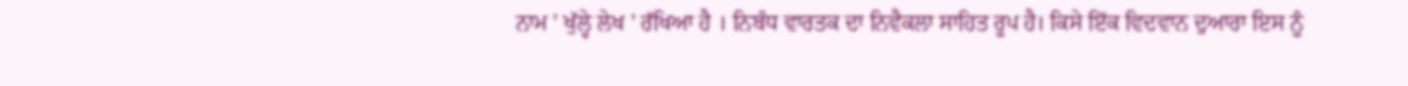ਨਾਮ ' ਖੁੱਲ੍ਹੇ ਲੇਖ ' ਰੱਖਿਆ ਹੈ । ਨਿਬੰਧ ਵਾਰਤਕ ਦਾ ਨਿਵੈਕਲਾ ਸਾਹਿਤ ਰੂਪ ਹੈ। ਕਿਸੇ ਇੱਕ ਵਿਦਵਾਨ ਦੁਆਰਾ ਇਸ ਨੂੰ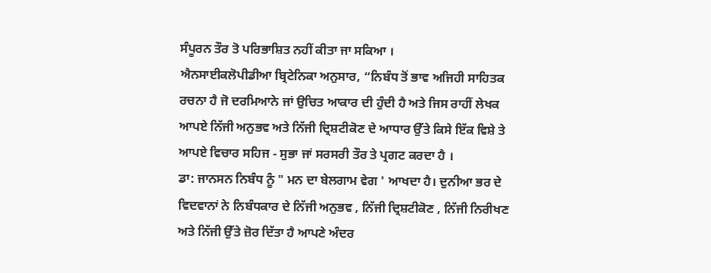ਸੰਪੂਰਨ ਤੌਰ ਤੋ ਪਰਿਭਾਸ਼ਿਤ ਨਹੀਂ ਕੀਤਾ ਜਾ ਸਕਿਆ ।
ਐਨਸਾਈਕਲੋਪੀਡੀਆ ਬ੍ਰਿਟੇਨਿਕਾ ਅਨੁਸਾਰ, “ਨਿਬੰਧ ਤੋਂ ਭਾਵ ਅਜਿਹੀ ਸਾਹਿਤਕ ਰਚਨਾ ਹੈ ਜੋ ਦਰਮਿਆਨੇ ਜਾਂ ਉਚਿਤ ਆਕਾਰ ਦੀ ਹੁੰਦੀ ਹੈ ਅਤੇ ਜਿਸ ਰਾਹੀਂ ਲੇਖਕ ਆਪਏ ਨਿੱਜੀ ਅਨੁਭਵ ਅਤੇ ਨਿੱਜੀ ਦ੍ਰਿਸ਼ਟੀਕੋਣ ਦੇ ਆਧਾਰ ਉੱਤੇ ਕਿਸੇ ਇੱਕ ਵਿਸ਼ੇ ਤੇ ਆਪਏ ਵਿਚਾਰ ਸਹਿਜ - ਸੁਭਾ ਜਾਂ ਸਰਸਰੀ ਤੌਰ ਤੇ ਪ੍ਰਗਟ ਕਰਦਾ ਹੈ ।
ਡਾ: ਜਾਨਸਨ ਨਿਬੰਧ ਨੂੰ " ਮਨ ਦਾ ਬੇਲਗਾਮ ਵੇਗ ' ਆਖਦਾ ਹੈ। ਦੁਨੀਆ ਭਰ ਦੇ ਵਿਦਵਾਨਾਂ ਨੇ ਨਿਬੰਧਕਾਰ ਦੇ ਨਿੱਜੀ ਅਨੁਭਵ , ਨਿੱਜੀ ਦ੍ਰਿਸ਼ਟੀਕੋਣ , ਨਿੱਜੀ ਨਿਰੀਖਣ ਅਤੇ ਨਿੱਜੀ ਉੱਤੇ ਜ਼ੋਰ ਦਿੱਤਾ ਹੈ ਆਪਣੇ ਅੰਦਰ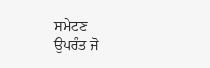ਸਮੇਟਣ
ਉਪਰੰਤ ਜੋ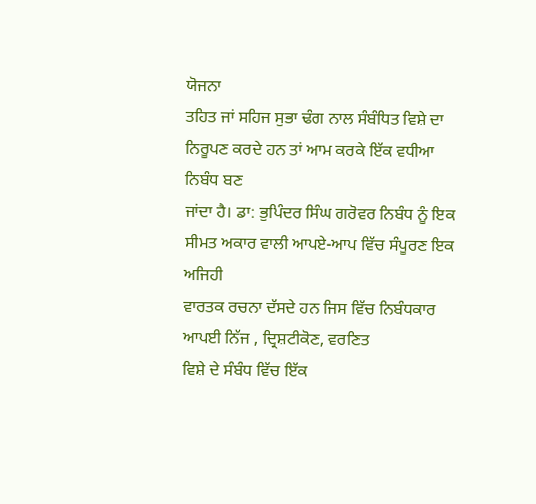ਯੋਜਨਾ
ਤਹਿਤ ਜਾਂ ਸਹਿਜ ਸੁਭਾ ਢੰਗ ਨਾਲ ਸੰਬੰਧਿਤ ਵਿਸ਼ੇ ਦਾ ਨਿਰੂਪਣ ਕਰਦੇ ਹਨ ਤਾਂ ਆਮ ਕਰਕੇ ਇੱਕ ਵਧੀਆ ਨਿਬੰਧ ਬਣ
ਜਾਂਦਾ ਹੈ। ਡਾ: ਭੁਪਿੰਦਰ ਸਿੰਘ ਗਰੋਵਰ ਨਿਬੰਧ ਨੂੰ ਇਕ ਸੀਮਤ ਅਕਾਰ ਵਾਲੀ ਆਪਏ-ਆਪ ਵਿੱਚ ਸੰਪੂਰਣ ਇਕ ਅਜਿਹੀ
ਵਾਰਤਕ ਰਚਨਾ ਦੱਸਦੇ ਹਨ ਜਿਸ ਵਿੱਚ ਨਿਬੰਧਕਾਰ ਆਪਈ ਨਿੱਜ , ਦ੍ਰਿਸ਼ਟੀਕੋਣ, ਵਰਣਿਤ
ਵਿਸ਼ੇ ਦੇ ਸੰਬੰਧ ਵਿੱਚ ਇੱਕ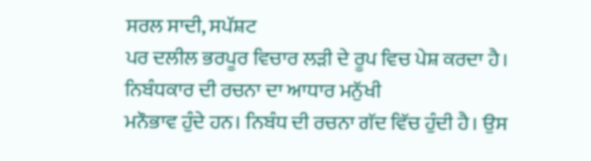ਸਰਲ ਸਾਦੀ, ਸਪੱਸ਼ਟ
ਪਰ ਦਲੀਲ ਭਰਪੂਰ ਵਿਚਾਰ ਲੜੀ ਦੇ ਰੂਪ ਵਿਚ ਪੇਸ਼ ਕਰਦਾ ਹੈ। ਨਿਬੰਧਕਾਰ ਦੀ ਰਚਨਾ ਦਾ ਆਧਾਰ ਮਨੁੱਖੀ
ਮਨੌਭਾਵ ਹੁੰਦੇ ਹਨ। ਨਿਬੰਧ ਦੀ ਰਚਨਾ ਗੱਦ ਵਿੱਚ ਹੁੰਦੀ ਹੈ। ਉਸ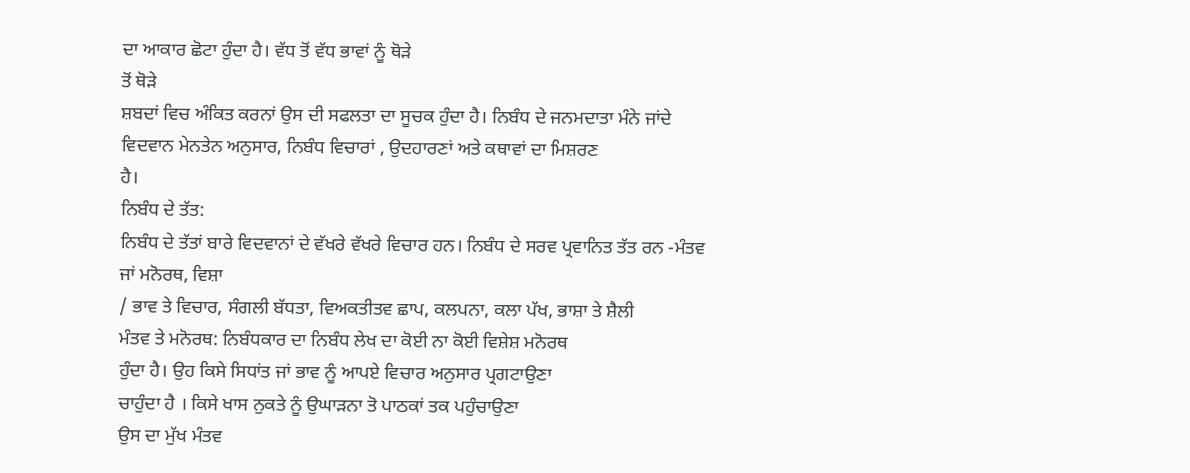ਦਾ ਆਕਾਰ ਛੋਟਾ ਹੁੰਦਾ ਹੈ। ਵੱਧ ਤੋਂ ਵੱਧ ਭਾਵਾਂ ਨੂੰ ਥੋੜੇ
ਤੋਂ ਥੋੜੇ
ਸ਼ਬਦਾਂ ਵਿਚ ਅੰਕਿਤ ਕਰਨਾਂ ਉਸ ਦੀ ਸਫਲਤਾ ਦਾ ਸੂਚਕ ਹੁੰਦਾ ਹੈ। ਨਿਬੰਧ ਦੇ ਜਨਮਦਾਤਾ ਮੰਨੇ ਜਾਂਦੇ ਵਿਦਵਾਨ ਮੇਨਤੇਨ ਅਨੁਸਾਰ, ਨਿਬੰਧ ਵਿਚਾਰਾਂ , ਉਦਹਾਰਣਾਂ ਅਤੇ ਕਥਾਵਾਂ ਦਾ ਮਿਸ਼ਰਣ
ਹੈ।
ਨਿਬੰਧ ਦੇ ਤੱਤ:
ਨਿਬੰਧ ਦੇ ਤੱਤਾਂ ਬਾਰੇ ਵਿਦਵਾਨਾਂ ਦੇ ਵੱਖਰੇ ਵੱਖਰੇ ਵਿਚਾਰ ਹਨ। ਨਿਬੰਧ ਦੇ ਸਰਵ ਪ੍ਰਵਾਨਿਤ ਤੱਤ ਰਨ -ਮੰਤਵ ਜਾਂ ਮਨੋਰਥ, ਵਿਸ਼ਾ
/ ਭਾਵ ਤੇ ਵਿਚਾਰ, ਸੰਗਲੀ ਬੱਧਤਾ, ਵਿਅਕਤੀਤਵ ਛਾਪ, ਕਲਪਨਾ, ਕਲਾ ਪੱਖ, ਭਾਸ਼ਾ ਤੇ ਸ਼ੈਲੀ
ਮੰਤਵ ਤੇ ਮਨੋਰਥ: ਨਿਬੰਧਕਾਰ ਦਾ ਨਿਬੰਧ ਲੇਖ ਦਾ ਕੋਈ ਨਾ ਕੋਈ ਵਿਸ਼ੇਸ਼ ਮਨੋਰਥ
ਹੁੰਦਾ ਹੈ। ਉਹ ਕਿਸੇ ਸਿਧਾਂਤ ਜਾਂ ਭਾਵ ਨੂੰ ਆਪਏ ਵਿਚਾਰ ਅਨੁਸਾਰ ਪ੍ਰਗਟਾਉਣਾ
ਚਾਹੁੰਦਾ ਹੈ । ਕਿਸੇ ਖਾਸ ਨੁਕਤੇ ਨੂੰ ਉਘਾੜਨਾ ਤੋ ਪਾਠਕਾਂ ਤਕ ਪਹੁੰਚਾਉਣਾ
ਉਸ ਦਾ ਮੁੱਖ ਮੰਤਵ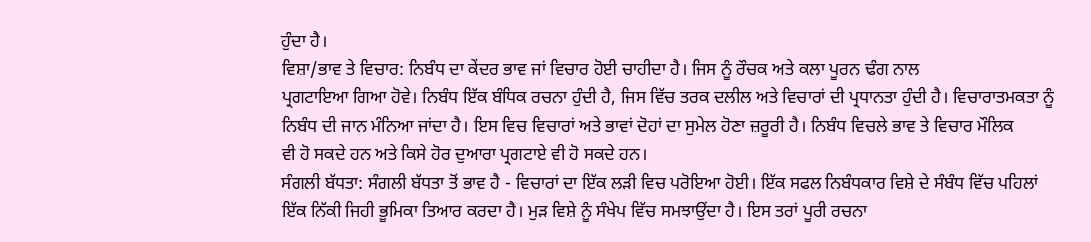ਹੁੰਦਾ ਹੈ।
ਵਿਸ਼ਾ/ਭਾਵ ਤੇ ਵਿਚਾਰ: ਨਿਬੰਧ ਦਾ ਕੇਂਦਰ ਭਾਵ ਜਾਂ ਵਿਚਾਰ ਹੋਈ ਚਾਹੀਦਾ ਹੈ। ਜਿਸ ਨੂੰ ਰੌਚਕ ਅਤੇ ਕਲਾ ਪੂਰਨ ਢੰਗ ਨਾਲ
ਪ੍ਰਗਟਾਇਆ ਗਿਆ ਹੋਵੇ। ਨਿਬੰਧ ਇੱਕ ਬੰਧਿਕ ਰਚਨਾ ਹੁੰਦੀ ਹੈ, ਜਿਸ ਵਿੱਚ ਤਰਕ ਦਲੀਲ ਅਤੇ ਵਿਚਾਰਾਂ ਦੀ ਪ੍ਰਧਾਨਤਾ ਹੁੰਦੀ ਹੈ। ਵਿਚਾਰਾਤਮਕਤਾ ਨੂੰ ਨਿਬੰਧ ਦੀ ਜਾਨ ਮੰਨਿਆ ਜਾਂਦਾ ਹੈ। ਇਸ ਵਿਚ ਵਿਚਾਰਾਂ ਅਤੇ ਭਾਵਾਂ ਦੋਹਾਂ ਦਾ ਸੁਮੇਲ ਹੋਣਾ ਜ਼ਰੂਰੀ ਹੈ। ਨਿਬੰਧ ਵਿਚਲੇ ਭਾਵ ਤੇ ਵਿਚਾਰ ਮੌਲਿਕ
ਵੀ ਹੋ ਸਕਦੇ ਹਨ ਅਤੇ ਕਿਸੇ ਹੋਰ ਦੁਆਰਾ ਪ੍ਰਗਟਾਏ ਵੀ ਹੋ ਸਕਦੇ ਹਨ।
ਸੰਗਲੀ ਬੱਧਤਾ: ਸੰਗਲੀ ਬੱਧਤਾ ਤੋਂ ਭਾਵ ਹੈ - ਵਿਚਾਰਾਂ ਦਾ ਇੱਕ ਲੜੀ ਵਿਚ ਪਰੋਇਆ ਹੋਈ। ਇੱਕ ਸਫਲ ਨਿਬੰਧਕਾਰ ਵਿਸ਼ੇ ਦੇ ਸੰਬੰਧ ਵਿੱਚ ਪਹਿਲਾਂ ਇੱਕ ਨਿੱਕੀ ਜਿਹੀ ਭੂਮਿਕਾ ਤਿਆਰ ਕਰਦਾ ਹੈ। ਮੁੜ ਵਿਸ਼ੇ ਨੂੰ ਸੰਖੇਪ ਵਿੱਚ ਸਮਝਾਉਂਦਾ ਹੈ। ਇਸ ਤਰਾਂ ਪੂਰੀ ਰਚਨਾ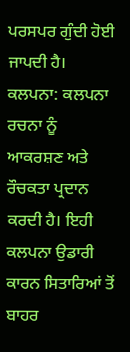ਪਰਸਪਰ ਗੁੰਦੀ ਹੋਈ ਜਾਪਦੀ ਹੈ।
ਕਲਪਨਾ: ਕਲਪਨਾ ਰਚਨਾ ਨੂੰ ਆਕਰਸ਼ਣ ਅਤੇ ਰੌਚਕਤਾ ਪ੍ਰਦਾਨ ਕਰਦੀ ਹੈ। ਇਹੀ ਕਲਪਨਾ ਉਡਾਰੀ ਕਾਰਨ ਸਿਤਾਰਿਆਂ ਤੋਂ ਬਾਹਰ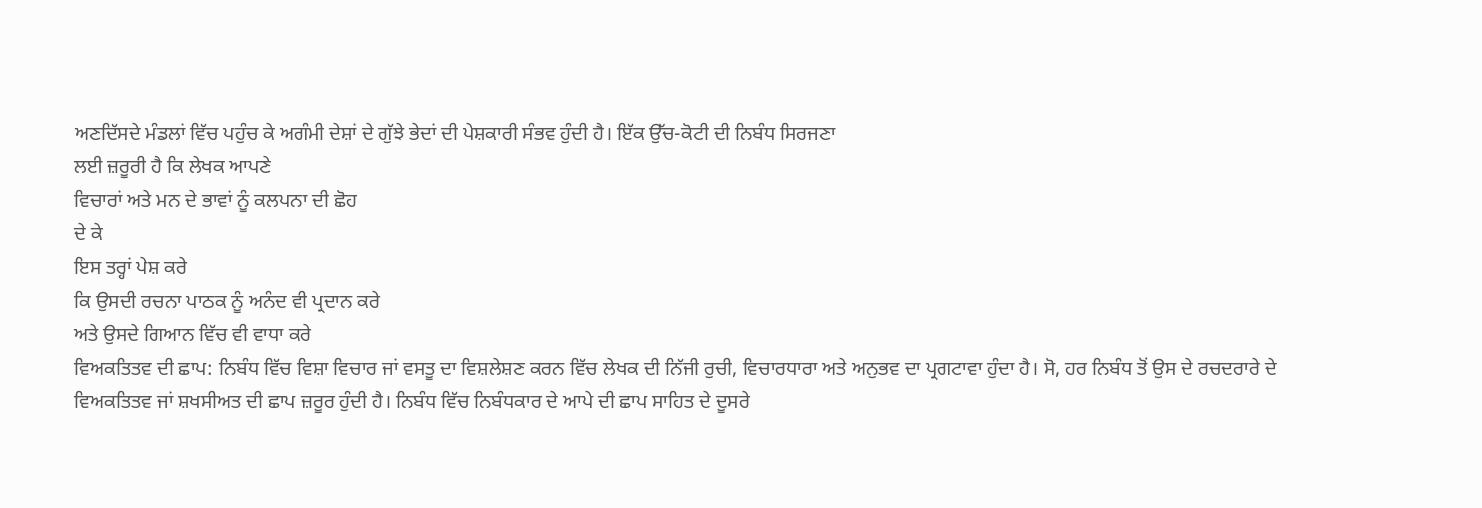ਅਣਦਿੱਸਦੇ ਮੰਡਲਾਂ ਵਿੱਚ ਪਹੁੰਚ ਕੇ ਅਗੰਮੀ ਦੇਸ਼ਾਂ ਦੇ ਗੁੱਝੇ ਭੇਦਾਂ ਦੀ ਪੇਸ਼ਕਾਰੀ ਸੰਭਵ ਹੁੰਦੀ ਹੈ। ਇੱਕ ਉੱਚ-ਕੋਟੀ ਦੀ ਨਿਬੰਧ ਸਿਰਜਣਾ
ਲਈ ਜ਼ਰੂਰੀ ਹੈ ਕਿ ਲੇਖਕ ਆਪਣੇ
ਵਿਚਾਰਾਂ ਅਤੇ ਮਨ ਦੇ ਭਾਵਾਂ ਨੂੰ ਕਲਪਨਾ ਦੀ ਛੋਹ
ਦੇ ਕੇ
ਇਸ ਤਰ੍ਹਾਂ ਪੇਸ਼ ਕਰੇ
ਕਿ ਉਸਦੀ ਰਚਨਾ ਪਾਠਕ ਨੂੰ ਅਨੰਦ ਵੀ ਪ੍ਰਦਾਨ ਕਰੇ
ਅਤੇ ਉਸਦੇ ਗਿਆਨ ਵਿੱਚ ਵੀ ਵਾਧਾ ਕਰੇ
ਵਿਅਕਤਿਤਵ ਦੀ ਛਾਪ: ਨਿਬੰਧ ਵਿੱਚ ਵਿਸ਼ਾ ਵਿਚਾਰ ਜਾਂ ਵਸਤੂ ਦਾ ਵਿਸ਼ਲੇਸ਼ਣ ਕਰਨ ਵਿੱਚ ਲੇਖਕ ਦੀ ਨਿੱਜੀ ਰੁਚੀ, ਵਿਚਾਰਧਾਰਾ ਅਤੇ ਅਨੁਭਵ ਦਾ ਪ੍ਰਗਟਾਵਾ ਹੁੰਦਾ ਹੈ। ਸੋ, ਹਰ ਨਿਬੰਧ ਤੋਂ ਉਸ ਦੇ ਰਚਦਰਾਰੇ ਦੇ ਵਿਅਕਤਿਤਵ ਜਾਂ ਸ਼ਖਸੀਅਤ ਦੀ ਛਾਪ ਜ਼ਰੂਰ ਹੁੰਦੀ ਹੈ। ਨਿਬੰਧ ਵਿੱਚ ਨਿਬੰਧਕਾਰ ਦੇ ਆਪੇ ਦੀ ਛਾਪ ਸਾਹਿਤ ਦੇ ਦੂਸਰੇ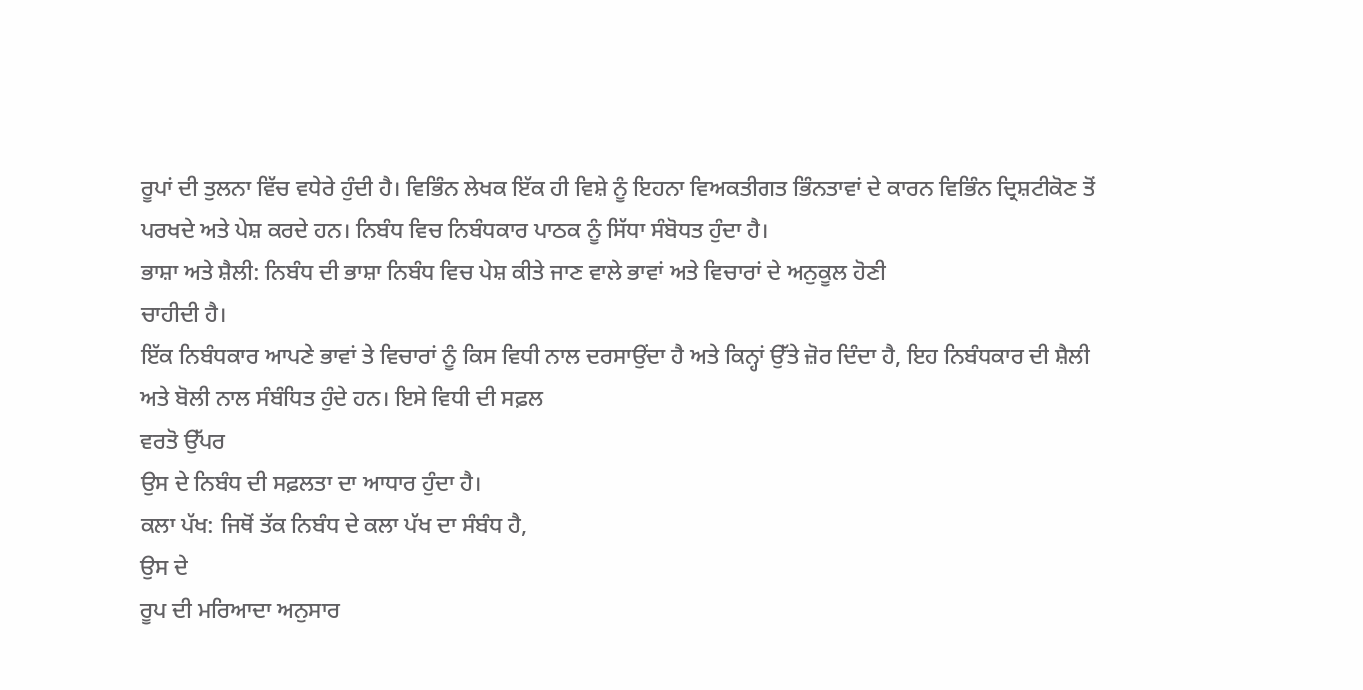ਰੂਪਾਂ ਦੀ ਤੁਲਨਾ ਵਿੱਚ ਵਧੇਰੇ ਹੁੰਦੀ ਹੈ। ਵਿਭਿੰਨ ਲੇਖਕ ਇੱਕ ਹੀ ਵਿਸ਼ੇ ਨੂੰ ਇਹਨਾ ਵਿਅਕਤੀਗਤ ਭਿੰਨਤਾਵਾਂ ਦੇ ਕਾਰਨ ਵਿਭਿੰਨ ਦ੍ਰਿਸ਼ਟੀਕੋਣ ਤੋਂ ਪਰਖਦੇ ਅਤੇ ਪੇਸ਼ ਕਰਦੇ ਹਨ। ਨਿਬੰਧ ਵਿਚ ਨਿਬੰਧਕਾਰ ਪਾਠਕ ਨੂੰ ਸਿੱਧਾ ਸੰਬੋਧਤ ਹੁੰਦਾ ਹੈ।
ਭਾਸ਼ਾ ਅਤੇ ਸ਼ੈਲੀ: ਨਿਬੰਧ ਦੀ ਭਾਸ਼ਾ ਨਿਬੰਧ ਵਿਚ ਪੇਸ਼ ਕੀਤੇ ਜਾਣ ਵਾਲੇ ਭਾਵਾਂ ਅਤੇ ਵਿਚਾਰਾਂ ਦੇ ਅਨੁਕੂਲ ਹੋਣੀ
ਚਾਹੀਦੀ ਹੈ।
ਇੱਕ ਨਿਬੰਧਕਾਰ ਆਪਣੇ ਭਾਵਾਂ ਤੇ ਵਿਚਾਰਾਂ ਨੂੰ ਕਿਸ ਵਿਧੀ ਨਾਲ ਦਰਸਾਉਂਦਾ ਹੈ ਅਤੇ ਕਿਨ੍ਹਾਂ ਉੱਤੇ ਜ਼ੋਰ ਦਿੰਦਾ ਹੈ, ਇਹ ਨਿਬੰਧਕਾਰ ਦੀ ਸ਼ੈਲੀ ਅਤੇ ਬੋਲੀ ਨਾਲ ਸੰਬੰਧਿਤ ਹੁੰਦੇ ਹਨ। ਇਸੇ ਵਿਧੀ ਦੀ ਸਫ਼ਲ
ਵਰਤੋ ਉੱਪਰ
ਉਸ ਦੇ ਨਿਬੰਧ ਦੀ ਸਫ਼ਲਤਾ ਦਾ ਆਧਾਰ ਹੁੰਦਾ ਹੈ।
ਕਲਾ ਪੱਖ: ਜਿਥੋਂ ਤੱਕ ਨਿਬੰਧ ਦੇ ਕਲਾ ਪੱਖ ਦਾ ਸੰਬੰਧ ਹੈ,
ਉਸ ਦੇ
ਰੂਪ ਦੀ ਮਰਿਆਦਾ ਅਨੁਸਾਰ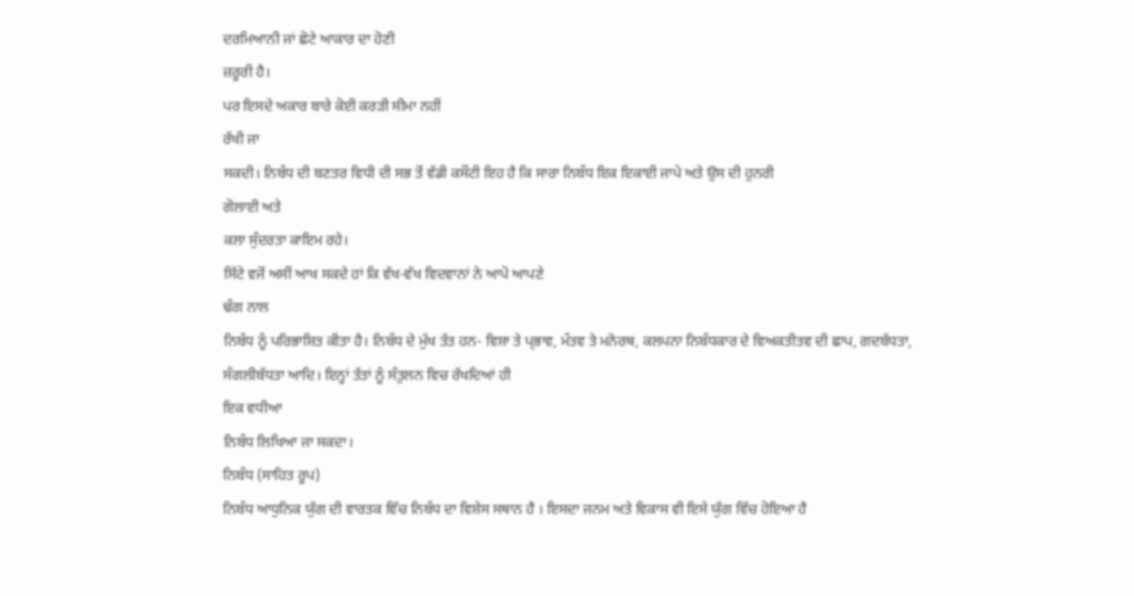ਦਰਮਿਆਨੀ ਜਾਂ ਛੋਟੇ ਆਕਾਰ ਦਾ ਹੋਣੀ
ਜ਼ਰੂਰੀ ਹੈ।
ਪਰ ਇਸਦੇ ਅਕਾਰ ਬਾਰੇ ਕੋਈ ਕਰੜੀ ਸੀਮਾ ਨਹੀਂ
ਰੱਖੀ ਜਾ
ਸਕਦੀ। ਨਿਬੰਧ ਦੀ ਬਣਤਰ ਵਿਧੀ ਦੀ ਸਭ ਤੋਂ ਵੱਡੀ ਕਸੌਟੀ ਇਹ ਹੈ ਕਿ ਸਾਰਾ ਨਿਬੰਧ ਇਕ ਇਕਾਈ ਜਾਪੇ ਅਤੇ ਉਸ ਦੀ ਹੁਨਰੀ
ਗੋਲਾਈ ਅਤੇ
ਕਲਾ ਸੁੰਦਰਤਾ ਕਾਇਮ ਰਹੇ।
ਸਿੱਟੇ ਵਜੋਂ ਅਸੀਂ ਆਖ ਸਕਦੇ ਹਾਂ ਕਿ ਵੱਖ-ਵੱਖ ਵਿਦਵਾਨਾਂ ਨੇ ਆਪੋ ਆਪਣੇ
ਢੰਗ ਨਾਲ
ਨਿਬੰਧ ਨੂੰ ਪਰਿਭਾਸ਼ਿਤ ਕੀਤਾ ਹੈ। ਨਿਬੰਧ ਦੇ ਮੁੱਖ ਤੱਤ ਹਨ- ਵਿਸ਼ਾ ਤੇ ਪ੍ਭਾਵ, ਮੰਤਵ ਤੇ ਮਨੋਰਥ, ਕਲਪਨਾ ਨਿਬੰਧਕਾਰ ਦੇ ਵਿਅਕਤੀਤਵ ਦੀ ਛਾਪ, ਗਦਬੱਧਤਾ, ਸੰਗਲੀਬੱਧਤਾ ਆਦਿ। ਇਨ੍ਹਾਂ ਤੱਤਾਂ ਨੂੰ ਸੰਤੁਲਨ ਵਿਚ ਰੱਖਦਿਆਂ ਹੀ
ਇਕ ਵਧੀਆ
ਨਿਬੰਧ ਲਿਖਿਆ ਜਾ ਸਕਦਾ।
ਨਿਬੰਧ (ਸਾਹਿਤ ਰੂਪ)
ਨਿਬੰਧ ਆਧੁਨਿਕ ਯੁੱਗ ਦੀ ਵਾਰਤਕ ਵਿੱਚ ਨਿਬੰਧ ਦਾ ਵਿਸ਼ੇਸ ਸਥਾਨ ਹੈ । ਇਸਦਾ ਜਨਮ ਅਤੇ ਵਿਕਾਸ ਵੀ ਇਸੇ ਯੁੱਗ ਵਿੱਚ ਹੋਇਆ ਹੈ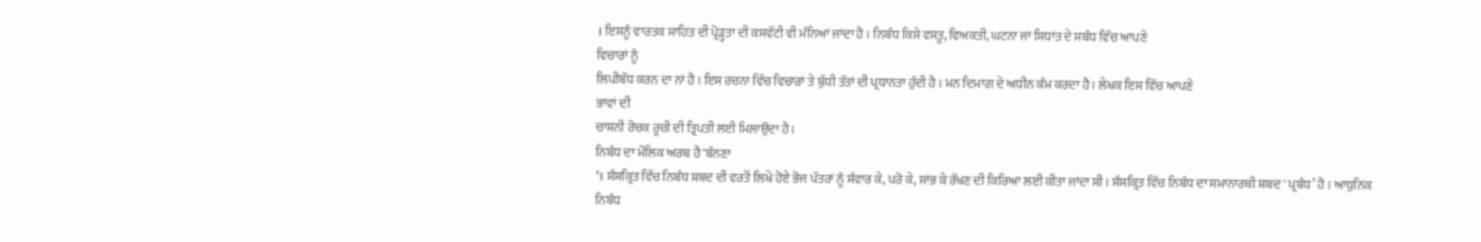। ਇਸਨੂੰ ਵਾਰਤਕ ਸਾਹਿਤ ਦੀ ਪ੍ਰੋੜ੍ਹਤਾ ਦੀ ਕਸਵੱਟੀ ਵੀ ਮੰਨਿਆਂ ਜਾਂਦਾ ਹੈ । ਨਿਬੰਧ ਕਿਸੇ ਵਸਤੂ, ਵਿਅਕਤੀ, ਘਟਨਾ ਜਾਂ ਸਿਧਾਂਤ ਦੇ ਸਬੰਧ ਵਿੱਚ ਆਪਣੇ
ਵਿਚਾਰਾਂ ਨੂੰ
ਲਿਪੀਬੱਧ ਕਰਨ ਦਾ ਨਾਂ ਹੈ । ਇਸ ਰਚਨਾ ਵਿੱਚ ਵਿਚਾਰਾਂ ਤੇ ਬੁੱਧੀ ਤੱਤਾਂ ਦੀ ਪ੍ਰਧਾਨਤਾ ਹੁੰਦੀ ਹੈ । ਮਨ ਦਿਮਾਗ ਦੇ ਅਧੀਨ ਕੰਮ ਕਰਦਾ ਹੈ । ਲੇਖਕ ਇਸ ਵਿੱਚ ਆਪਣੇ
ਭਾਵਾਂ ਦੀ
ਚਾਸ਼ਨੀ ਰੋਚਕ ਰੂਚੀ ਦੀ ਤ੍ਰਿਪਤੀ ਲਈ ਮਿਲਾਉਦਾ ਹੈ ।
ਨਿਬੰਧ ਦਾ ਮੌਲਿਕ ਅਰਥ ਹੈ 'ਬੰਨਣਾ
'। ਸੰਸਕ੍ਰਿਤ ਵਿੱਚ ਨਿਬੰਧ ਸ਼ਬਦ ਦੀ ਵਰਤੋਂ ਲਿਖੇ ਹੋਏ ਭੋਜ ਪੱਤਰਾਂ ਨੂੰ ਸੰਵਾਰ ਕੇ, ਪਰੋ ਕੇ, ਸਾਂਭ ਕੇ ਰੱਖਣ ਦੀ ਕਿਰਿਆ ਲਈ ਕੀਤਾ ਜਾਂਦਾ ਸੀ । ਸੰਸਕ੍ਰਿਤ ਵਿੱਚ ਨਿਬੰਧ ਦਾ ਸਮਾਨਾਰਥੀ ਸ਼ਬਦ ' ਪ੍ਰਬੰਧ’ ਹੈ । ਆਧੁਨਿਕ
ਨਿਬੰਧ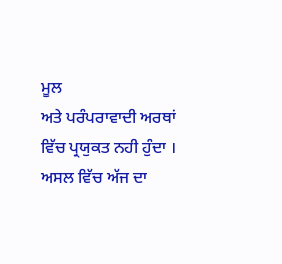ਮੂਲ
ਅਤੇ ਪਰੰਪਰਾਵਾਦੀ ਅਰਥਾਂ ਵਿੱਚ ਪ੍ਰਯੁਕਤ ਨਹੀ ਹੁੰਦਾ । ਅਸਲ ਵਿੱਚ ਅੱਜ ਦਾ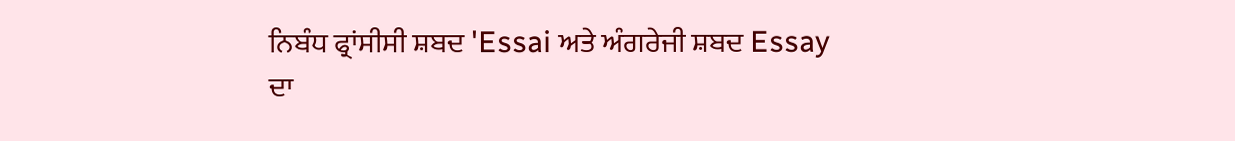ਨਿਬੰਧ ਫ੍ਰਾਂਸੀਸੀ ਸ਼ਬਦ 'Essai ਅਤੇ ਅੰਗਰੇਜੀ ਸ਼ਬਦ Essay
ਦਾ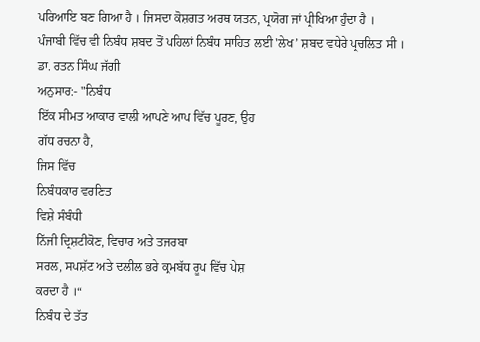ਪਰਿਆਇ ਬਣ ਗਿਆ ਹੈ । ਜਿਸਦਾ ਕੋਸ਼ਗਤ ਅਰਥ ਯਤਨ, ਪ੍ਰਯੋਗ ਜਾਂ ਪ੍ਰੀਖਿਆ ਹੁੰਦਾ ਹੈ ।
ਪੰਜਾਬੀ ਵਿੱਚ ਵੀ ਨਿਬੰਧ ਸ਼ਬਦ ਤੋਂ ਪਹਿਲਾਂ ਨਿਬੰਧ ਸਾਹਿਤ ਲਈ 'ਲੇਖ’ ਸ਼ਬਦ ਵਧੇਰੇ ਪ੍ਰਚਲਿਤ ਸੀ ।
ਡਾ. ਰਤਨ ਸਿੰਘ ਜੱਗੀ
ਅਨੁਸਾਰ:- "ਨਿਬੰਧ
ਇੱਕ ਸੀਮਤ ਆਕਾਰ ਵਾਲੀ ਆਪਣੇ ਆਪ ਵਿੱਚ ਪੂਰਣ, ਉਹ
ਗੱਧ ਰਚਨਾ ਹੈ,
ਜਿਸ ਵਿੱਚ
ਨਿਬੰਧਕਾਰ ਵਰਣਿਤ
ਵਿਸ਼ੇ ਸੰਬੰਧੀ
ਨਿੱਜੀ ਦ੍ਰਿਸ਼ਟੀਕੋਣ, ਵਿਚਾਰ ਅਤੇ ਤਜਰਬਾ
ਸਰਲ, ਸਪਸ਼ੱਟ ਅਤੇ ਦਲੀਲ ਭਰੇ ਕ੍ਰਮਬੱਧ ਰੂਪ ਵਿੱਚ ਪੇਸ਼
ਕਰਦਾ ਹੈ ।“
ਨਿਬੰਧ ਦੇ ਤੱਤ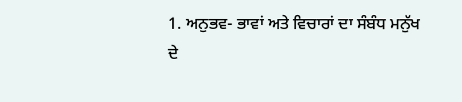1. ਅਨੁਭਵ- ਭਾਵਾਂ ਅਤੇ ਵਿਚਾਰਾਂ ਦਾ ਸੰਬੰਧ ਮਨੁੱਖ
ਦੇ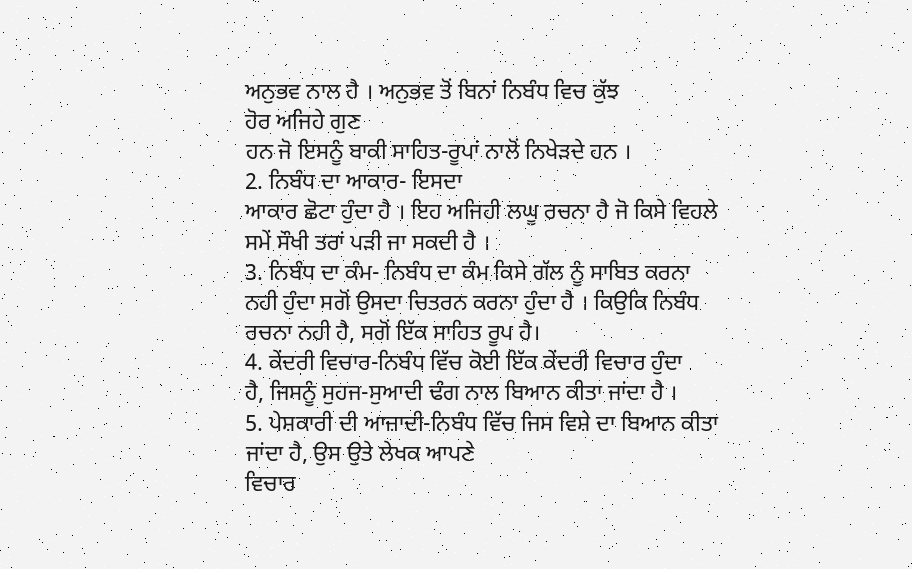ਅਨੁਭਵ ਨਾਲ ਹੈ । ਅਨੁਭਵ ਤੋਂ ਬਿਨਾਂ ਨਿਬੰਧ ਵਿਚ ਕੁੱਝ
ਹੋਰ ਅਜਿਹੇ ਗੁਣ
ਹਨ ਜੋ ਇਸਨੂੰ ਬਾਕੀ ਸਾਹਿਤ-ਰੂਪਾਂ ਨਾਲੋਂ ਨਿਖੇੜਦੇ ਹਨ ।
2. ਨਿਬੰਧ ਦਾ ਆਕਾਰ- ਇਸਦਾ
ਆਕਾਰ ਛੋਟਾ ਹੁੰਦਾ ਹੈ । ਇਹ ਅਜਿਹੀ ਲਘੂ ਰਚਨਾ ਹੈ ਜੋ ਕਿਸੇ ਵਿਹਲੇ ਸਮੇਂ ਸੌਖੀ ਤਰਾਂ ਪੜੀ ਜਾ ਸਕਦੀ ਹੈ ।
3. ਨਿਬੰਧ ਦਾ ਕੰਮ- ਨਿਬੰਧ ਦਾ ਕੰਮ ਕਿਸੇ ਗੱਲ ਨੂੰ ਸਾਬਿਤ ਕਰਨਾ ਨਹੀ ਹੁੰਦਾ ਸਗੋਂ ਉਸਦਾ ਚਿਤਰਨ ਕਰਨਾ ਹੁੰਦਾ ਹੈ । ਕਿਉਕਿ ਨਿਬੰਧ ਰਚਨਾ ਨਹੀ ਹੈ, ਸਗੋਂ ਇੱਕ ਸਾਹਿਤ ਰੂਪ ਹੈ।
4. ਕੇਂਦਰੀ ਵਿਚਾਰ-ਨਿਬੰਧ ਵਿੱਚ ਕੋਈ ਇੱਕ ਕੇਂਦਰੀ ਵਿਚਾਰ ਹੁੰਦਾ
ਹੈ, ਜਿਸਨੂੰ ਸੁਹਜ-ਸੁਆਦੀ ਢੰਗ ਨਾਲ ਬਿਆਨ ਕੀਤਾ ਜਾਂਦਾ ਹੈ ।
5. ਪੇਸ਼ਕਾਰੀ ਦੀ ਆਜ਼ਾਦੀ-ਨਿਬੰਧ ਵਿੱਚ ਜਿਸ ਵਿਸ਼ੇ ਦਾ ਬਿਆਨ ਕੀਤਾ ਜਾਂਦਾ ਹੈ, ਉਸ ਉਤੇ ਲੇਖਕ ਆਪਣੇ
ਵਿਚਾਰ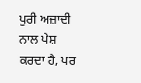ਪੁਰੀ ਅਜ਼ਾਦੀ ਨਾਲ ਪੇਸ਼ ਕਰਦਾ ਹੈ, ਪਰ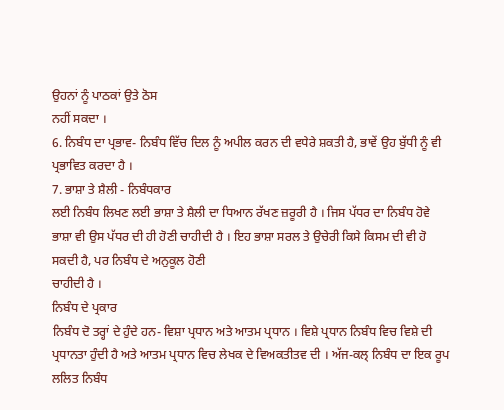ਉਹਨਾਂ ਨੂੰ ਪਾਠਕਾਂ ਉਤੇ ਠੋਸ
ਨਹੀਂ ਸਕਦਾ ।
6. ਨਿਬੰਧ ਦਾ ਪ੍ਰਭਾਵ- ਨਿਬੰਧ ਵਿੱਚ ਦਿਲ ਨੂੰ ਅਪੀਲ ਕਰਨ ਦੀ ਵਧੇਰੇ ਸ਼ਕਤੀ ਹੈ, ਭਾਵੇਂ ਉਹ ਬੁੱਧੀ ਨੂੰ ਵੀ ਪ੍ਰਭਾਵਿਤ ਕਰਦਾ ਹੈ ।
7. ਭਾਸ਼ਾ ਤੇ ਸ਼ੈਲੀ - ਨਿਬੰਧਕਾਰ
ਲਈ ਨਿਬੰਧ ਲਿਖਣ ਲਈ ਭਾਸ਼ਾ ਤੇ ਸ਼ੈਲੀ ਦਾ ਧਿਆਨ ਰੱਖਣ ਜ਼ਰੂਰੀ ਹੈ । ਜਿਸ ਪੱਧਰ ਦਾ ਨਿਬੰਧ ਹੋਵੇ ਭਾਸ਼ਾ ਵੀ ਉਸ ਪੱਧਰ ਦੀ ਹੀ ਹੋਣੀ ਚਾਹੀਦੀ ਹੈ । ਇਹ ਭਾਸ਼ਾ ਸਰਲ ਤੇ ਉਚੇਰੀ ਕਿਸੇ ਕਿਸਮ ਦੀ ਵੀ ਹੋ ਸਕਦੀ ਹੈ, ਪਰ ਨਿਬੰਧ ਦੇ ਅਨੁਕੂਲ ਹੋਣੀ
ਚਾਹੀਦੀ ਹੈ ।
ਨਿਬੰਧ ਦੇ ਪ੍ਰਕਾਰ
ਨਿਬੰਧ ਦੋ ਤਰ੍ਹਾਂ ਦੇ ਹੁੰਦੇ ਹਨ- ਵਿਸ਼ਾ ਪ੍ਰਧਾਨ ਅਤੇ ਆਤਮ ਪ੍ਰਧਾਨ । ਵਿਸ਼ੇ ਪ੍ਰਧਾਨ ਨਿਬੰਧ ਵਿਚ ਵਿਸ਼ੇ ਦੀ ਪ੍ਰਧਾਨਤਾ ਹੁੰਦੀ ਹੈ ਅਤੇ ਆਤਮ ਪ੍ਰਧਾਨ ਵਿਚ ਲੇਖਕ ਦੇ ਵਿਅਕਤੀਤਵ ਦੀ । ਅੱਜ-ਕਲ੍ ਨਿਬੰਧ ਦਾ ਇਕ ਰੂਪ ਲਲਿਤ ਨਿਬੰਧ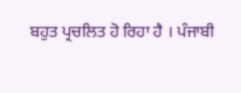ਬਹੁਤ ਪ੍ਰਚਲਿਤ ਹੋ ਰਿਹਾ ਹੈ । ਪੰਜਾਬੀ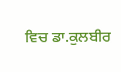ਵਿਚ ਡਾ.ਕੁਲਬੀਰ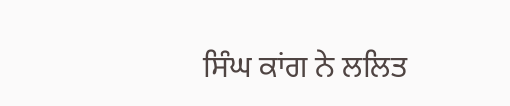ਸਿੰਘ ਕਾਂਗ ਨੇ ਲਲਿਤ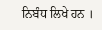ਨਿਬੰਧ ਲਿਖੇ ਹਨ ।